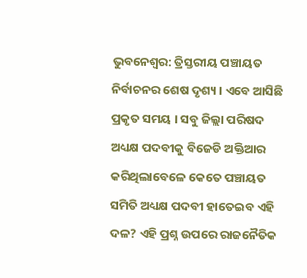ଭୁବନେଶ୍ୱର: ତ୍ରିସ୍ତରୀୟ ପଞ୍ଚାୟତ ନିର୍ବାଚନର ଶେଷ ଦୃଶ୍ୟ । ଏବେ ଆସିଛି ପ୍ରକୃତ ସମୟ । ସବୁ ଜିଲ୍ଲା ପରିଷଦ ଅଧ୍ୟକ୍ଷ ପଦବୀକୁ ବିଜେଡି ଅକ୍ତିଆର କରିଥିଲାବେଳେ କେତେ ପଞ୍ଚାୟତ ସମିତି ଅଧ୍ୟକ୍ଷ ପଦବୀ ହାତେଇବ ଏହି ଦଳ? ଏହି ପ୍ରଶ୍ନ ଉପରେ ରାଜନୈତିକ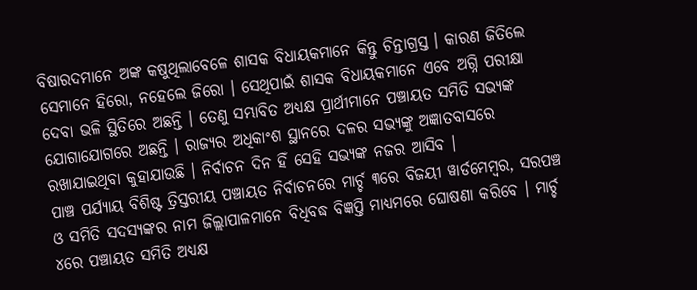ବିଷାରଦମାନେ ଅଙ୍କ କଷୁଥିଲାବେଳେ ଶାସକ ବିଧାୟକମାନେ କିନ୍ତୁ ଚିନ୍ତାଗ୍ରସ୍ତ । କାରଣ ଜିତିଲେ ସେମାନେ ହିରୋ, ନହେଲେ ଜିରୋ । ସେଥିପାଇଁ ଶାସକ ବିଧାୟକମାନେ ଏବେ ଅଗ୍ନି ପରୀକ୍ଷା ଦେବା ଭଳି ସ୍ଥିତିରେ ଅଛନ୍ତି । ତେଣୁ ସମ୍ଭାବିତ ଅଧ୍ୟକ୍ଷ ପ୍ରାର୍ଥୀମାନେ ପଞ୍ଚାୟତ ସମିତି ସଭ୍ୟଙ୍କ ଯୋଗାଯୋଗରେ ଅଛନ୍ତି । ରାଜ୍ୟର ଅଧିକାଂଶ ସ୍ଥାନରେ ଦଳର ସଭ୍ୟଙ୍କୁ ଅଜ୍ଞାତବାସରେ ରଖାଯାଇଥିବା କୁହାଯାଉଛି । ନିର୍ବାଚନ ଦିନ ହିଁ ସେହି ସଭ୍ୟଙ୍କ ନଜର ଆସିବ ।
ପାଞ୍ଚ ପର୍ଯ୍ୟାୟ ବିଶିଷ୍ଟ ତ୍ରିସ୍ତରୀୟ ପଞ୍ଚାୟତ ନିର୍ବାଚନରେ ମାର୍ଚ୍ଚ ୩ରେ ବିଜୟୀ ୱାର୍ଡମେମ୍ବର, ସରପଞ୍ଚ ଓ ସମିତି ସଦସ୍ୟଙ୍କର ନାମ ଜିଲ୍ଲାପାଳମାନେ ବିଧିବଦ୍ଧ ବିଜ୍ଞପ୍ତି ମାଧ୍ୟମରେ ଘୋଷଣା କରିବେ । ମାର୍ଚ୍ଚ ୪ରେ ପଞ୍ଚାୟତ ସମିତି ଅଧ୍ୟକ୍ଷ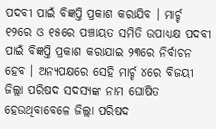ପଦବୀ ପାଇଁ ବିଜ୍ଞପ୍ତି ପ୍ରକାଶ କରାଯିବ । ମାର୍ଚ୍ଚ ୧୨ରେ ଓ ୧୫ରେ ପଞ୍ଚାୟତ ସମିତି ଉପାଧ୍ୟକ୍ଷ ପଦବୀ ପାଇଁ ବିଜ୍ଞପ୍ତି ପ୍ରକାଶ କରାଯାଇ ୨୩ରେ ନିର୍ବାଚନ ହେବ । ଅନ୍ୟପକ୍ଷରେ ସେହି ମାର୍ଚ୍ଚ ୪ରେ ବିଜୟୀ ଜିଲ୍ଲା ପରିଷଦ ସଦସ୍ୟଙ୍କ ନାମ ଘୋଷିତ ହେଉଥିବାବେଳେ ଜିଲ୍ଲା ପରିଷଦ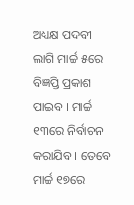ଅଧ୍ୟକ୍ଷ ପଦବୀ ଲାଗି ମାର୍ଚ୍ଚ ୫ରେ ବିଜ୍ଞପ୍ତି ପ୍ରକାଶ ପାଇବ । ମାର୍ଚ୍ଚ ୧୩ରେ ନିର୍ବାଚନ କରାଯିବ । ତେବେ ମାର୍ଚ୍ଚ ୧୭ରେ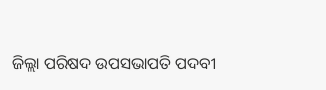ଜିଲ୍ଲା ପରିଷଦ ଉପସଭାପତି ପଦବୀ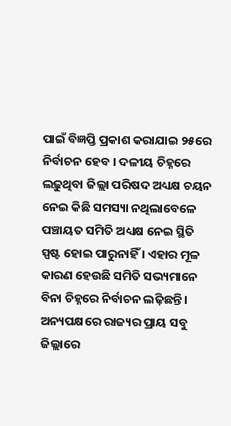ପାଇଁ ବିଜ୍ଞପ୍ତି ପ୍ରକାଶ କରାଯାଇ ୨୫ରେ ନିର୍ବାଚନ ହେବ । ଦଳୀୟ ଚିହ୍ନରେ ଲଢ଼ୁଥିବା ଜିଲ୍ଲା ପରିଷଦ ଅଧ୍ୟକ୍ଷ ଚୟନ ନେଇ କିଛି ସମସ୍ୟା ନଥିଲାବେଳେ ପଞ୍ଚାୟତ ସମିତି ଅଧ୍ୟକ୍ଷ ନେଇ ସ୍ଥିତି ସ୍ପଷ୍ଟ ହୋଇ ପାରୁନାହିଁ । ଏହାର ମୂଳ କାରଣ ହେଉଛି ସମିତି ସଭ୍ୟମାନେ ବିନା ଚିହ୍ନରେ ନିର୍ବାଚନ ଲଢ଼ିଛନ୍ତି । ଅନ୍ୟପକ୍ଷରେ ରାଜ୍ୟର ପ୍ରାୟ ସବୁ ଜିଲ୍ଲାରେ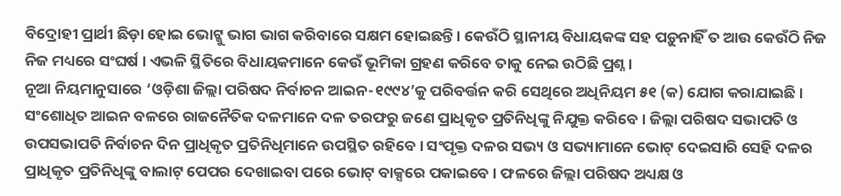ବିଦ୍ରୋହୀ ପ୍ରାର୍ଥୀ ଛିଡ଼ା ହୋଇ ଭୋଟ୍କୁ ଭାଗ ଭାଗ କରିବାରେ ସକ୍ଷମ ହୋଇଛନ୍ତି । କେଉଁଠି ସ୍ଥାନୀୟ ବିଧାୟକଙ୍କ ସହ ପଡ଼ୁନାହିଁ ତ ଆଉ କେଉଁଠି ନିଜ ନିଜ ମଧ୍ୟରେ ସଂଘର୍ଷ । ଏଭଳି ସ୍ଥିତିରେ ବିଧାୟକମାନେ କେଉଁ ଭୂମିକା ଗ୍ରହଣ କରିବେ ତାକୁ ନେଇ ଉଠିଛି ପ୍ରଶ୍ନ ।
ନୂଆ ନିୟମାନୁସାରେ ‘ଓଡ଼ିଶା ଜିଲ୍ଲା ପରିଷଦ ନିର୍ବାଚନ ଆଇନ-୧୯୯୪’କୁ ପରିବର୍ତ୍ତନ କରି ସେଥିରେ ଅଧିନିୟମ ୫୧ (କ) ଯୋଗ କରାଯାଇଛି । ସଂଶୋଧିତ ଆଇନ ବଳରେ ରାଜନୈତିକ ଦଳମାନେ ଦଳ ତରଫରୁ ଜଣେ ପ୍ରାଧିକୃତ ପ୍ରତିନିଧିଙ୍କୁ ନିଯୁକ୍ତ କରିବେ । ଜିଲ୍ଲା ପରିଷଦ ସଭାପତି ଓ ଉପସଭାପତି ନିର୍ବାଚନ ଦିନ ପ୍ରାଧିକୃତ ପ୍ରତିନିଧିମାନେ ଉପସ୍ଥିତ ରହିବେ । ସଂପୃକ୍ତ ଦଳର ସଭ୍ୟ ଓ ସଭ୍ୟାମାନେ ଭୋଟ୍ ଦେଇସାରି ସେହି ଦଳର ପ୍ରାଧିକୃତ ପ୍ରତିନିଧିଙ୍କୁ ବାଲାଟ୍ ପେପର ଦେଖାଇବା ପରେ ଭୋଟ୍ ବାକ୍ସରେ ପକାଇବେ । ଫଳରେ ଜିଲ୍ଲା ପରିଷଦ ଅଧ୍ୟକ୍ଷ ଓ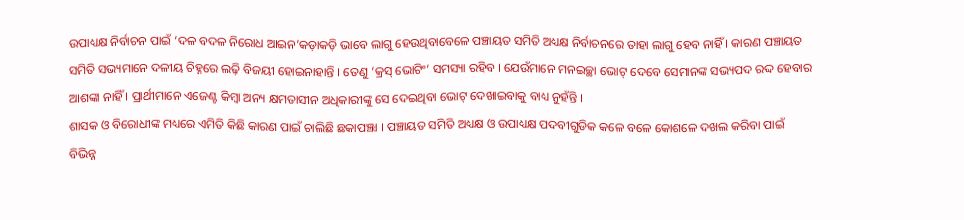ଉପାଧ୍ୟକ୍ଷ ନିର୍ବାଚନ ପାଇଁ ‘ଦଳ ବଦଳ ନିରୋଧ ଆଇନ’କଡ଼ାକଡ଼ି ଭାବେ ଲାଗୁ ହେଉଥିବାବେଳେ ପଞ୍ଚାୟତ ସମିତି ଅଧ୍ୟକ୍ଷ ନିର୍ବାଚନରେ ତାହା ଲାଗୁ ହେବ ନାହିଁ । କାରଣ ପଞ୍ଚାୟତ ସମିତି ସଭ୍ୟମାନେ ଦଳୀୟ ଚିହ୍ନରେ ଲଢ଼ି ବିଜୟୀ ହୋଇନାହାନ୍ତି । ତେଣୁ ‘କ୍ରସ୍ ଭୋଟିଂ’ ସମସ୍ୟା ରହିବ । ଯେଉଁମାନେ ମନଇଚ୍ଛା ଭୋଟ୍ ଦେବେ ସେମାନଙ୍କ ସଭ୍ୟପଦ ରଦ୍ଦ ହେବାର ଆଶଙ୍କା ନାହିଁ । ପ୍ରାର୍ଥୀମାନେ ଏଜେଣ୍ଟ କିମ୍ବା ଅନ୍ୟ କ୍ଷମତାସୀନ ଅଧିକାରୀଙ୍କୁ ସେ ଦେଇଥିବା ଭୋଟ୍ ଦେଖାଇବାକୁ ବାଧ୍ୟ ନୁହଁନ୍ତି ।
ଶାସକ ଓ ବିରୋଧୀଙ୍କ ମଧ୍ୟରେ ଏମିତି କିଛି କାରଣ ପାଇଁ ଚାଲିଛି ଛକାପଞ୍ଝା । ପଞ୍ଚାୟତ ସମିତି ଅଧ୍ୟକ୍ଷ ଓ ଉପାଧ୍ୟକ୍ଷ ପଦବୀଗୁଡିକ କଳେ ବଳେ କୋଶଳେ ଦଖଲ କରିବା ପାଇଁ ବିଭିନ୍ନ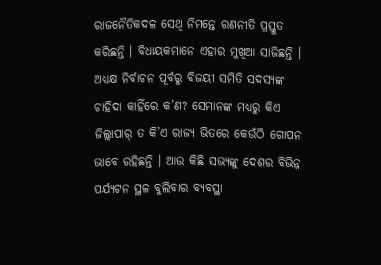ରାଜନୈତିକଦଳ ସେଥି ନିମନ୍ତେ ରଣନୀତି ପ୍ରସ୍ତୁତ କରିଛନ୍ତି । ବିଧାୟକମାନେ ଏହାର ମୁଖିଆ ସାଜିଛନ୍ତି । ଅଧ୍ୟକ୍ଷ ନିର୍ବାଚନ ପୂର୍ବରୁ ବିଜୟୀ ସମିତି ସଦସ୍ୟଙ୍କ ଚାହିଦା କାହିଁରେ କ’ଣ? ସେମାନଙ୍କ ମଧ୍ୟରୁ କିଏ ଜିଲ୍ଲାପାର୍ ତ କି’ଏ ରାଜ୍ୟ ଭିତରେ କେଉଁଠି ଗୋପନ ଭାବେ ରହିଛନ୍ତି । ଆଉ କିଛି ସଭ୍ୟଙ୍କୁ ଦେଶର ବିଭିନ୍ନ ପର୍ଯ୍ୟଟନ ସ୍ଥଳ ବୁଲିବାର ବ୍ୟବସ୍ଥା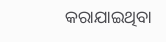କରାଯାଇଥିବା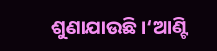ଶୁଣାଯାଉଛି ।‘ଆଣ୍ଟି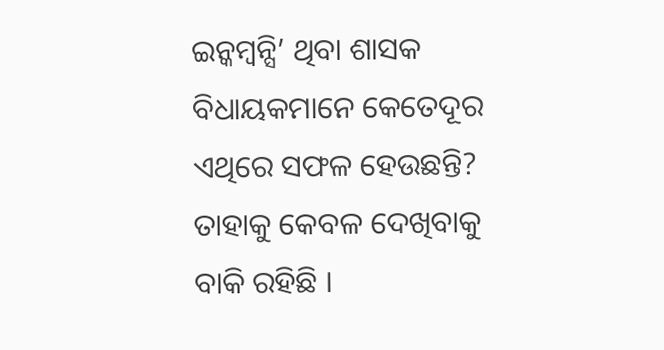ଇନ୍କମ୍ବନ୍ସି’ ଥିବା ଶାସକ ବିଧାୟକମାନେ କେତେଦୂର ଏଥିରେ ସଫଳ ହେଉଛନ୍ତି? ତାହାକୁ କେବଳ ଦେଖିବାକୁ ବାକି ରହିଛି ।